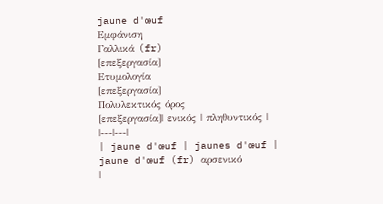jaune d'œuf
Εμφάνιση
Γαλλικά (fr)
[επεξεργασία]
Ετυμολογία
[επεξεργασία]
Πολυλεκτικός όρος
[επεξεργασία]| ενικός | πληθυντικός |
|---|---|
| jaune d'œuf | jaunes d'œuf |
jaune d'œuf (fr) αρσενικό
|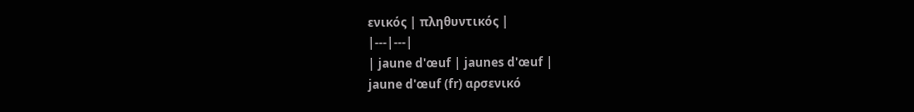ενικός | πληθυντικός |
|---|---|
| jaune d'œuf | jaunes d'œuf |
jaune d'œuf (fr) αρσενικό